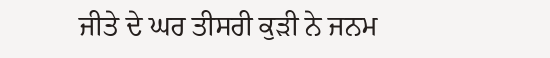ਜੀਤੇ ਦੇ ਘਰ ਤੀਸਰੀ ਕੁੜੀ ਨੇ ਜਨਮ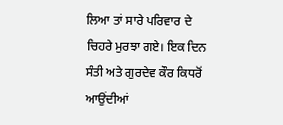ਲਿਆ ਤਾਂ ਸਾਰੇ ਪਰਿਵਾਰ ਦੇ ਚਿਹਰੇ ਮੁਰਝਾ ਗਏ। ਇਕ ਦਿਨ ਸੰਤੀ ਅਤੇ ਗੁਰਦੇਵ ਕੌਰ ਕਿਧਰੋਂ ਆਉਂਦੀਆਂ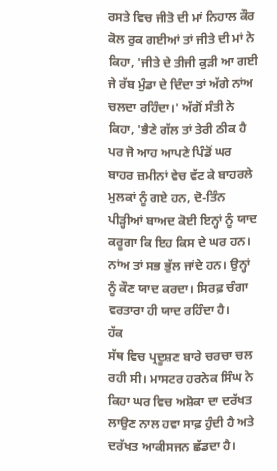ਰਸਤੇ ਵਿਚ ਜੀਤੋ ਦੀ ਮਾਂ ਨਿਹਾਲ ਕੌਰ ਕੋਲ ਰੁਕ ਗਈਆਂ ਤਾਂ ਜੀਤੇ ਦੀ ਮਾਂ ਨੇ ਕਿਹਾ, 'ਜੀਤੇ ਦੇ ਤੀਜੀ ਕੁੜੀ ਆ ਗਈ ਜੇ ਰੱਬ ਮੁੰਡਾ ਦੇ ਦਿੰਦਾ ਤਾਂ ਅੱਗੇ ਨਾਂਅ ਚਲਦਾ ਰਹਿੰਦਾ।' ਅੱਗੋਂ ਸੰਤੀ ਨੇ ਕਿਹਾ, 'ਭੈਣੇ ਗੱਲ ਤਾਂ ਤੇਰੀ ਠੀਕ ਹੈ ਪਰ ਜੋ ਆਹ ਆਪਣੇ ਪਿੰਡੋਂ ਘਰ ਬਾਹਰ ਜ਼ਮੀਨਾਂ ਵੇਚ ਵੱਟ ਕੇ ਬਾਹਰਲੇ ਮੁਲਕਾਂ ਨੂੰ ਗਏ ਹਨ, ਦੋ-ਤਿੰਨ ਪੀੜ੍ਹੀਆਂ ਬਾਅਦ ਕੋਈ ਇਨ੍ਹਾਂ ਨੂੰ ਯਾਦ ਕਰੂਗਾ ਕਿ ਇਹ ਕਿਸ ਦੇ ਘਰ ਹਨ। ਨਾਂਅ ਤਾਂ ਸਭ ਭੁੱਲ ਜਾਂਦੇ ਹਨ। ਉਨ੍ਹਾਂ ਨੂੰ ਕੌਣ ਯਾਦ ਕਰਦਾ। ਸਿਰਫ਼ ਚੰਗਾ ਵਰਤਾਰਾ ਹੀ ਯਾਦ ਰਹਿੰਦਾ ਹੈ।
ਹੱਕ
ਸੱਥ ਵਿਚ ਪ੍ਰਦੂਸ਼ਣ ਬਾਰੇ ਚਰਚਾ ਚਲ ਰਹੀ ਸੀ। ਮਾਸਟਰ ਹਰਨੇਕ ਸਿੰਘ ਨੇ ਕਿਹਾ ਘਰ ਵਿਚ ਅਸ਼ੋਕਾ ਦਾ ਦਰੱਖਤ ਲਾਉਣ ਨਾਲ ਹਵਾ ਸਾਫ਼ ਹੁੰਦੀ ਹੈ ਅਤੇ ਦਰੱਖਤ ਆਕੀਸਜਨ ਛੱਡਦਾ ਹੈ।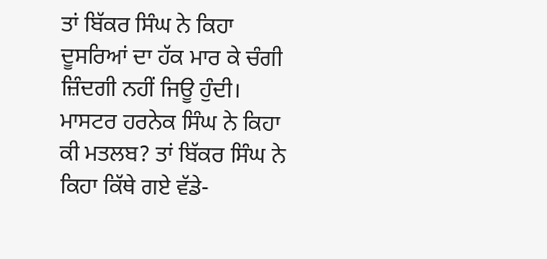ਤਾਂ ਬਿੱਕਰ ਸਿੰਘ ਨੇ ਕਿਹਾ ਦੂਸਰਿਆਂ ਦਾ ਹੱਕ ਮਾਰ ਕੇ ਚੰਗੀ ਜ਼ਿੰਦਗੀ ਨਹੀਂ ਜਿਊ ਹੁੰਦੀ। ਮਾਸਟਰ ਹਰਨੇਕ ਸਿੰਘ ਨੇ ਕਿਹਾ ਕੀ ਮਤਲਬ? ਤਾਂ ਬਿੱਕਰ ਸਿੰਘ ਨੇ ਕਿਹਾ ਕਿੱਥੇ ਗਏ ਵੱਡੇ-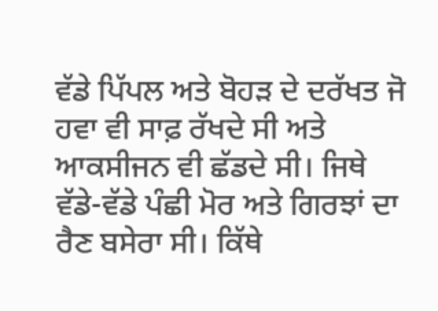ਵੱਡੇ ਪਿੱਪਲ ਅਤੇ ਬੋਹੜ ਦੇ ਦਰੱਖਤ ਜੋ ਹਵਾ ਵੀ ਸਾਫ਼ ਰੱਖਦੇ ਸੀ ਅਤੇ ਆਕਸੀਜਨ ਵੀ ਛੱਡਦੇ ਸੀ। ਜਿਥੇ ਵੱਡੇ-ਵੱਡੇ ਪੰਛੀ ਮੋਰ ਅਤੇ ਗਿਰਝਾਂ ਦਾ ਰੈਣ ਬਸੇਰਾ ਸੀ। ਕਿੱਥੇ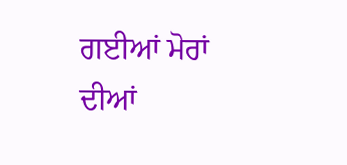ਗਈਆਂ ਮੋਰਾਂ ਦੀਆਂ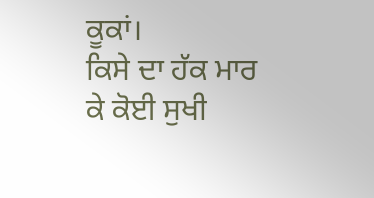ਕੂਕਾਂ।
ਕਿਸੇ ਦਾ ਹੱਕ ਮਾਰ ਕੇ ਕੋਈ ਸੁਖੀ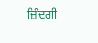ਜ਼ਿੰਦਗੀ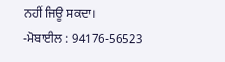ਨਹੀਂ ਜਿਊ ਸਕਦਾ।
-ਮੋਬਾਈਲ : 94176-56523